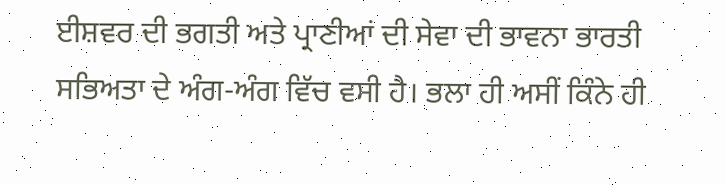ਈਸ਼ਵਰ ਦੀ ਭਗਤੀ ਅਤੇ ਪ੍ਰਾਣੀਆਂ ਦੀ ਸੇਵਾ ਦੀ ਭਾਵਨਾ ਭਾਰਤੀ ਸਭਿਅਤਾ ਦੇ ਅੰਗ-ਅੰਗ ਵਿੱਚ ਵਸੀ ਹੈ। ਭਲਾ ਹੀ ਅਸੀਂ ਕਿੰਨੇ ਹੀ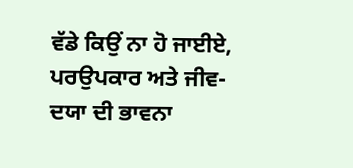ਵੱਡੇ ਕਿਉਂ ਨਾ ਹੋ ਜਾਈਏ, ਪਰਉਪਕਾਰ ਅਤੇ ਜੀਵ-ਦਯਾ ਦੀ ਭਾਵਨਾ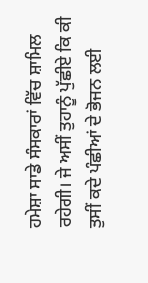ਹਮੇਸ਼ਾ ਸਾਡੇ ਸੰਸਕਾਰਾਂ ਵਿੱਚ ਸ਼ਾਮਿਲ ਰਹੇਗੀ। ਜੇ ਅਸੀਂ ਤੁਹਾਨੂੰ ਪੁੱਛੀਏ ਕਿ ਕੀ ਤੁਸੀਂ ਕਦੇ ਪੰਛੀਆਂ ਦੇ ਭੋਜਨ ਲਈ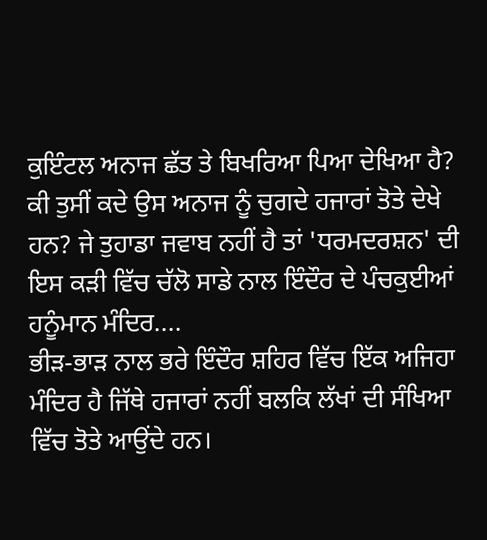ਕੁਇੰਟਲ ਅਨਾਜ ਛੱਤ ਤੇ ਬਿਖਰਿਆ ਪਿਆ ਦੇਖਿਆ ਹੈ? ਕੀ ਤੁਸੀਂ ਕਦੇ ਉਸ ਅਨਾਜ ਨੂੰ ਚੁਗਦੇ ਹਜਾਰਾਂ ਤੋਤੇ ਦੇਖੇ ਹਨ? ਜੇ ਤੁਹਾਡਾ ਜਵਾਬ ਨਹੀਂ ਹੈ ਤਾਂ 'ਧਰਮਦਰਸ਼ਨ' ਦੀ ਇਸ ਕੜੀ ਵਿੱਚ ਚੱਲੋ ਸਾਡੇ ਨਾਲ ਇੰਦੌਰ ਦੇ ਪੰਚਕੁਈਆਂ ਹਨੂੰਮਾਨ ਮੰਦਿਰ....
ਭੀੜ-ਭਾੜ ਨਾਲ ਭਰੇ ਇੰਦੌਰ ਸ਼ਹਿਰ ਵਿੱਚ ਇੱਕ ਅਜਿਹਾ ਮੰਦਿਰ ਹੈ ਜਿੱਥੇ ਹਜਾਰਾਂ ਨਹੀਂ ਬਲਕਿ ਲੱਖਾਂ ਦੀ ਸੰਖਿਆ ਵਿੱਚ ਤੋਤੇ ਆਉਂਦੇ ਹਨ।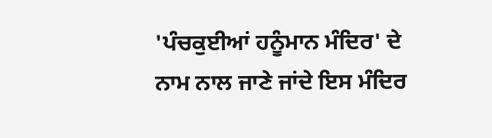'ਪੰਚਕੁਈਆਂ ਹਨੂੰਮਾਨ ਮੰਦਿਰ' ਦੇ ਨਾਮ ਨਾਲ ਜਾਣੇ ਜਾਂਦੇ ਇਸ ਮੰਦਿਰ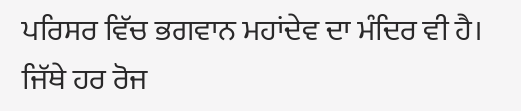ਪਰਿਸਰ ਵਿੱਚ ਭਗਵਾਨ ਮਹਾਂਦੇਵ ਦਾ ਮੰਦਿਰ ਵੀ ਹੈ। ਜਿੱਥੇ ਹਰ ਰੋਜ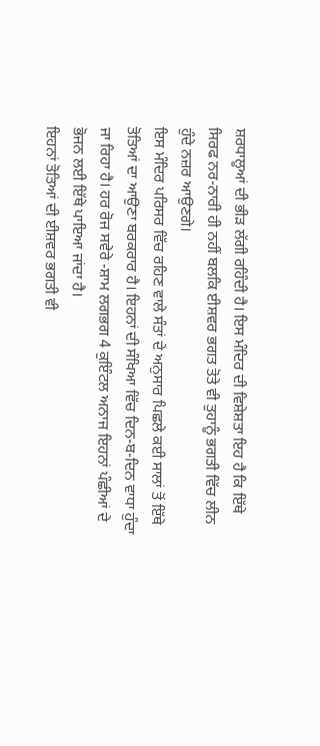ਸ਼ਰਧਾਲੂਆਂ ਦੀ ਭੀੜ ਲੱਗੀ ਰਹਿੰਦੀ ਹੈ। ਇਸ ਮੰਦਿਰ ਦੀ ਵਿਸ਼ੇਸ਼ਤਾ ਇਹ ਹੈ ਕਿ ਇੱਥੇ ਸਿਰਫ ਨਰ-ਨਾਰੀ ਹੀ ਨਹੀਂ ਬਲਕਿ ਈਸ਼ਵਰ ਭਗਤ ਤੋਤੇ ਵੀ ਤੁਹਾਨੂੰ ਭਗਤੀ ਵਿੱਚ ਲੀਨ ਹੁੰਦੇ ਨਜ਼ਰ ਆਉਣਗੇ।
ਇਸ ਮੰਦਿਰ ਪਰਿਸਰ ਵਿੱਚ ਰਹਿਣ ਵਾਲੇ ਸੰਤਾਂ ਦੇ ਅਨੁਸਾਰ ਪਿਛਲੇ ਕਈ ਸਾਲਾਂ ਤੋਂ ਇੱਥੇ ਤੋਤਿਆਂ ਦਾ ਆਉਣਾ ਬਰਕਰਾਰ ਹੈ। ਇਹਨਾਂ ਦੀ ਸੰਖਿਆ ਵਿੱਚ ਦਿਨ-ਬ-ਦਿਨ ਵਾਧਾ ਹੁੰਦਾ ਜਾ ਰਿਹਾ ਹੈ। ਹਰ ਰੋਜ ਸਵੇਰੇ -ਸ਼ਾਮ ਲਗਭਗ 4 ਕੁਇੰਟਲ ਅਨਾਜ ਇਹਨਾਂ ਪੰਛੀਆਂ ਦੇ ਭੋਜਨ ਲਈ ਇੱਥੇ ਪਾਇਆ ਜਾਂਦਾ ਹੈ।
ਇਹਨਾਂ ਤੋਤਿਆਂ ਦੀ ਈਸ਼ਵਰ ਭਗਤੀ ਵੀ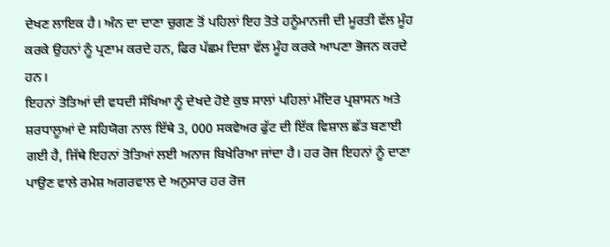ਦੇਖਣ ਲਾਇਕ ਹੈ। ਅੰਨ ਦਾ ਦਾਣਾ ਚੁਗਣ ਤੋਂ ਪਹਿਲਾਂ ਇਹ ਤੋਤੇ ਹਨੂੰਮਾਨਜੀ ਦੀ ਮੂਰਤੀ ਵੱਲ ਮੂੰਹ ਕਰਕੇ ਉਹਨਾਂ ਨੂੰ ਪ੍ਰਣਾਮ ਕਰਦੇ ਹਨ, ਫਿਰ ਪੱਛਮ ਦਿਸ਼ਾ ਵੱਲ ਮੂੰਹ ਕਰਕੇ ਆਪਣਾ ਭੋਜਨ ਕਰਦੇ ਹਨ।
ਇਹਨਾਂ ਤੋਤਿਆਂ ਦੀ ਵਧਦੀ ਸੰਖਿਆ ਨੂੰ ਦੇਖਦੇ ਹੋਏ ਕੁਝ ਸਾਲਾਂ ਪਹਿਲਾਂ ਮੰਦਿਰ ਪ੍ਰਸ਼ਾਸਨ ਅਤੇ ਸ਼ਰਧਾਲੂਆਂ ਦੇ ਸਹਿਯੋਗ ਨਾਲ ਇੱਥੇ 3, 000 ਸਕਵੇਅਰ ਫੁੱਟ ਦੀ ਇੱਕ ਵਿਸ਼ਾਲ ਛੱਤ ਬਣਾਈ ਗਈ ਹੈ, ਜਿੱਥੇ ਇਹਨਾਂ ਤੋਤਿਆਂ ਲਈ ਅਨਾਜ ਬਿਖੇਰਿਆ ਜਾਂਦਾ ਹੈ। ਹਰ ਰੋਜ ਇਹਨਾਂ ਨੂੰ ਦਾਣਾ ਪਾਉਣ ਵਾਲੇ ਰਮੇਸ਼ ਅਗਰਵਾਲ ਦੇ ਅਨੁਸਾਰ ਹਰ ਰੋਜ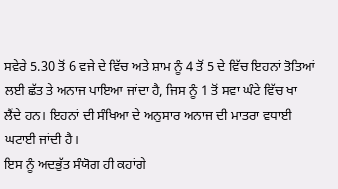ਸਵੇਰੇ 5.30 ਤੋਂ 6 ਵਜੇ ਦੇ ਵਿੱਚ ਅਤੇ ਸ਼ਾਮ ਨੂੰ 4 ਤੋਂ 5 ਦੇ ਵਿੱਚ ਇਹਨਾਂ ਤੋਤਿਆਂ ਲਈ ਛੱਤ ਤੇ ਅਨਾਜ ਪਾਇਆ ਜਾਂਦਾ ਹੈ, ਜਿਸ ਨੂੰ 1 ਤੋਂ ਸਵਾ ਘੰਟੇ ਵਿੱਚ ਖਾ ਲੈਂਦੇ ਹਨ। ਇਹਨਾਂ ਦੀ ਸੰਖਿਆ ਦੇ ਅਨੁਸਾਰ ਅਨਾਜ ਦੀ ਮਾਤਰਾ ਵਧਾਈ ਘਟਾਈ ਜਾਂਦੀ ਹੈ।
ਇਸ ਨੂੰ ਅਦਭੁੱਤ ਸੰਯੋਗ ਹੀ ਕਹਾਂਗੇ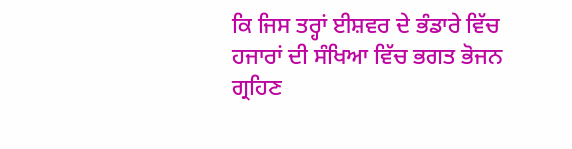ਕਿ ਜਿਸ ਤਰ੍ਹਾਂ ਈਸ਼ਵਰ ਦੇ ਭੰਡਾਰੇ ਵਿੱਚ ਹਜਾਰਾਂ ਦੀ ਸੰਖਿਆ ਵਿੱਚ ਭਗਤ ਭੋਜਨ ਗ੍ਰਹਿਣ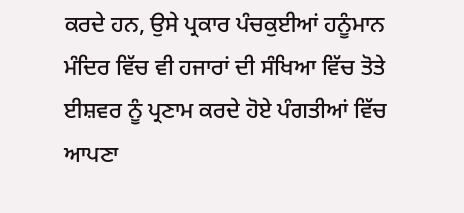ਕਰਦੇ ਹਨ, ਉਸੇ ਪ੍ਰਕਾਰ ਪੰਚਕੁਈਆਂ ਹਨੂੰਮਾਨ ਮੰਦਿਰ ਵਿੱਚ ਵੀ ਹਜਾਰਾਂ ਦੀ ਸੰਖਿਆ ਵਿੱਚ ਤੋਤੇ ਈਸ਼ਵਰ ਨੂੰ ਪ੍ਰਣਾਮ ਕਰਦੇ ਹੋਏ ਪੰਗਤੀਆਂ ਵਿੱਚ ਆਪਣਾ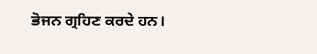ਭੋਜਨ ਗ੍ਰਹਿਣ ਕਰਦੇ ਹਨ।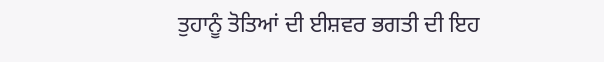ਤੁਹਾਨੂੰ ਤੋਤਿਆਂ ਦੀ ਈਸ਼ਵਰ ਭਗਤੀ ਦੀ ਇਹ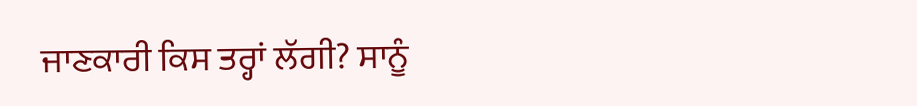ਜਾਣਕਾਰੀ ਕਿਸ ਤਰ੍ਹਾਂ ਲੱਗੀ? ਸਾਨੂੰ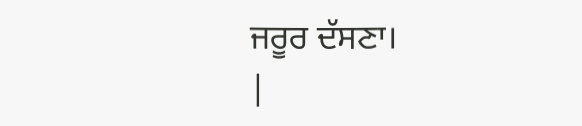ਜਰੂਰ ਦੱਸਣਾ।
|